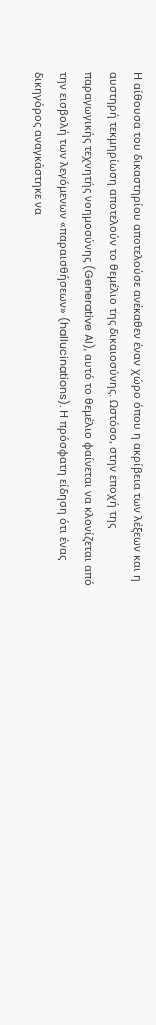Η αίθουσα του δικαστηρίου αποτελούσε ανέκαθεν έναν χώρο όπου η ακρίβεια των λέξεων και η αυστηρή τεκμηρίωση αποτελούν το θεμέλιο της δικαιοσύνης. Ωστόσο, στην εποχή της παραγωγικής τεχνητής νοημοσύνης (Generative AI), αυτό το θεμέλιο φαίνεται να κλονίζεται από την εισβολή των λεγόμενων «παραισθήσεων» (hallucinations). Η πρόσφατη είδηση ότι ένας δικηγόρος αναγκάστηκε να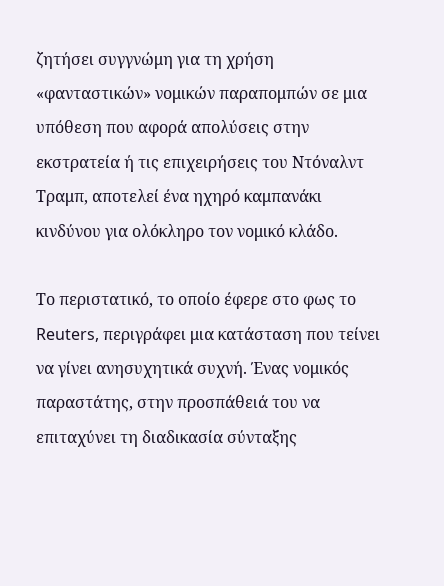ζητήσει συγγνώμη για τη χρήση «φανταστικών» νομικών παραπομπών σε μια υπόθεση που αφορά απολύσεις στην εκστρατεία ή τις επιχειρήσεις του Ντόναλντ Τραμπ, αποτελεί ένα ηχηρό καμπανάκι κινδύνου για ολόκληρο τον νομικό κλάδο.

Το περιστατικό, το οποίο έφερε στο φως το Reuters, περιγράφει μια κατάσταση που τείνει να γίνει ανησυχητικά συχνή. Ένας νομικός παραστάτης, στην προσπάθειά του να επιταχύνει τη διαδικασία σύνταξης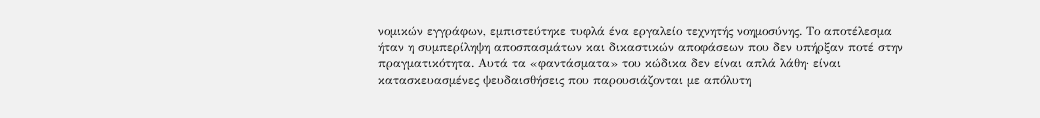νομικών εγγράφων, εμπιστεύτηκε τυφλά ένα εργαλείο τεχνητής νοημοσύνης. Το αποτέλεσμα ήταν η συμπερίληψη αποσπασμάτων και δικαστικών αποφάσεων που δεν υπήρξαν ποτέ στην πραγματικότητα. Αυτά τα «φαντάσματα» του κώδικα δεν είναι απλά λάθη· είναι κατασκευασμένες ψευδαισθήσεις που παρουσιάζονται με απόλυτη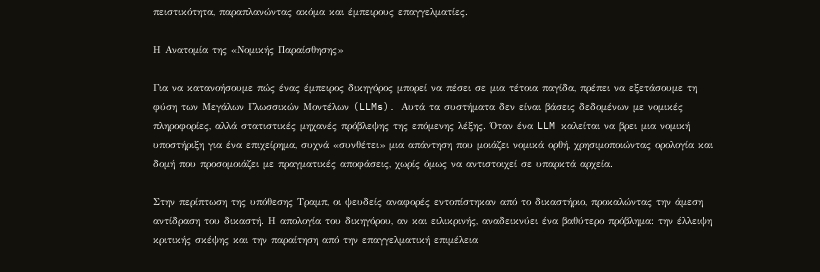πειστικότητα, παραπλανώντας ακόμα και έμπειρους επαγγελματίες.

Η Ανατομία της «Νομικής Παραίσθησης»

Για να κατανοήσουμε πώς ένας έμπειρος δικηγόρος μπορεί να πέσει σε μια τέτοια παγίδα, πρέπει να εξετάσουμε τη φύση των Μεγάλων Γλωσσικών Μοντέλων (LLMs). Αυτά τα συστήματα δεν είναι βάσεις δεδομένων με νομικές πληροφορίες, αλλά στατιστικές μηχανές πρόβλεψης της επόμενης λέξης. Όταν ένα LLM καλείται να βρει μια νομική υποστήριξη για ένα επιχείρημα, συχνά «συνθέτει» μια απάντηση που μοιάζει νομικά ορθή, χρησιμοποιώντας ορολογία και δομή που προσομοιάζει με πραγματικές αποφάσεις, χωρίς όμως να αντιστοιχεί σε υπαρκτά αρχεία.

Στην περίπτωση της υπόθεσης Τραμπ, οι ψευδείς αναφορές εντοπίστηκαν από το δικαστήριο, προκαλώντας την άμεση αντίδραση του δικαστή. Η απολογία του δικηγόρου, αν και ειλικρινής, αναδεικνύει ένα βαθύτερο πρόβλημα: την έλλειψη κριτικής σκέψης και την παραίτηση από την επαγγελματική επιμέλεια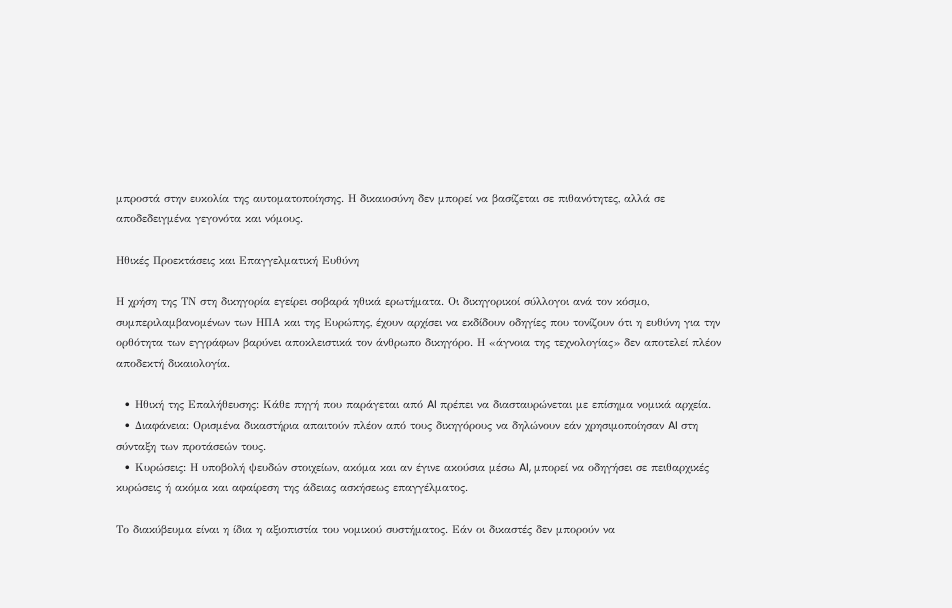μπροστά στην ευκολία της αυτοματοποίησης. Η δικαιοσύνη δεν μπορεί να βασίζεται σε πιθανότητες, αλλά σε αποδεδειγμένα γεγονότα και νόμους.

Ηθικές Προεκτάσεις και Επαγγελματική Ευθύνη

Η χρήση της ΤΝ στη δικηγορία εγείρει σοβαρά ηθικά ερωτήματα. Οι δικηγορικοί σύλλογοι ανά τον κόσμο, συμπεριλαμβανομένων των ΗΠΑ και της Ευρώπης, έχουν αρχίσει να εκδίδουν οδηγίες που τονίζουν ότι η ευθύνη για την ορθότητα των εγγράφων βαρύνει αποκλειστικά τον άνθρωπο δικηγόρο. Η «άγνοια της τεχνολογίας» δεν αποτελεί πλέον αποδεκτή δικαιολογία.

  • Ηθική της Επαλήθευσης: Κάθε πηγή που παράγεται από AI πρέπει να διασταυρώνεται με επίσημα νομικά αρχεία.
  • Διαφάνεια: Ορισμένα δικαστήρια απαιτούν πλέον από τους δικηγόρους να δηλώνουν εάν χρησιμοποίησαν AI στη σύνταξη των προτάσεών τους.
  • Κυρώσεις: Η υποβολή ψευδών στοιχείων, ακόμα και αν έγινε ακούσια μέσω AI, μπορεί να οδηγήσει σε πειθαρχικές κυρώσεις ή ακόμα και αφαίρεση της άδειας ασκήσεως επαγγέλματος.

Το διακύβευμα είναι η ίδια η αξιοπιστία του νομικού συστήματος. Εάν οι δικαστές δεν μπορούν να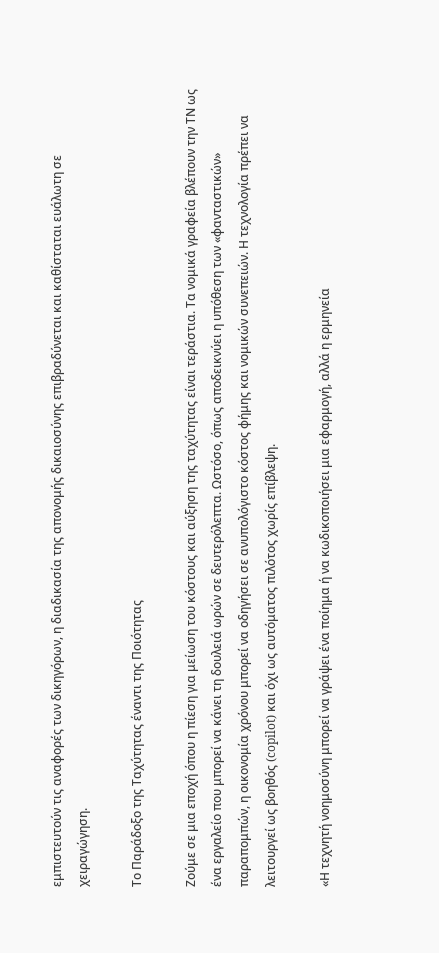εμπιστευτούν τις αναφορές των δικηγόρων, η διαδικασία της απονομής δικαιοσύνης επιβραδύνεται και καθίσταται ευάλωτη σε χειραγώγηση.

Το Παράδοξο της Ταχύτητας έναντι της Ποιότητας

Ζούμε σε μια εποχή όπου η πίεση για μείωση του κόστους και αύξηση της ταχύτητας είναι τεράστια. Τα νομικά γραφεία βλέπουν την ΤΝ ως ένα εργαλείο που μπορεί να κάνει τη δουλειά ωρών σε δευτερόλεπτα. Ωστόσο, όπως αποδεικνύει η υπόθεση των «φανταστικών» παραπομπών, η οικονομία χρόνου μπορεί να οδηγήσει σε ανυπολόγιστο κόστος φήμης και νομικών συνεπειών. Η τεχνολογία πρέπει να λειτουργεί ως βοηθός (copilot) και όχι ως αυτόματος πιλότος χωρίς επίβλεψη.

«Η τεχνητή νοημοσύνη μπορεί να γράψει ένα ποίημα ή να κωδικοποιήσει μια εφαρμογή, αλλά η ερμηνεία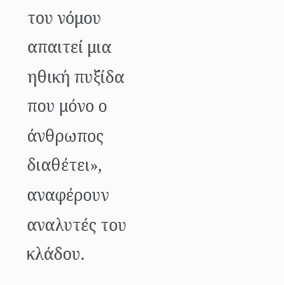του νόμου απαιτεί μια ηθική πυξίδα που μόνο ο άνθρωπος διαθέτει», αναφέρουν αναλυτές του κλάδου.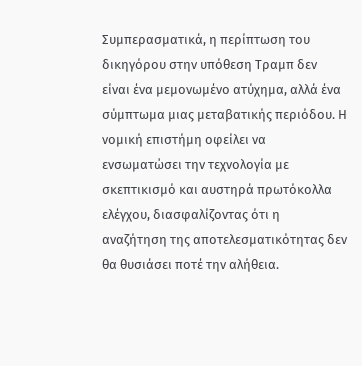Συμπερασματικά, η περίπτωση του δικηγόρου στην υπόθεση Τραμπ δεν είναι ένα μεμονωμένο ατύχημα, αλλά ένα σύμπτωμα μιας μεταβατικής περιόδου. Η νομική επιστήμη οφείλει να ενσωματώσει την τεχνολογία με σκεπτικισμό και αυστηρά πρωτόκολλα ελέγχου, διασφαλίζοντας ότι η αναζήτηση της αποτελεσματικότητας δεν θα θυσιάσει ποτέ την αλήθεια.